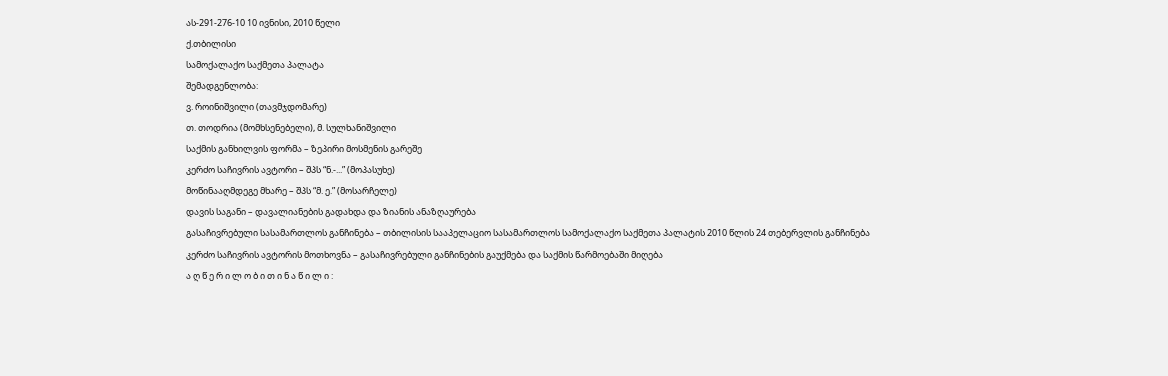ას-291-276-10 10 ივნისი, 2010 წელი
ქ.თბილისი
სამოქალაქო საქმეთა პალატა
შემადგენლობა:
ვ. როინიშვილი (თავმჯდომარე)
თ. თოდრია (მომხსენებელი), მ. სულხანიშვილი
საქმის განხილვის ფორმა – ზეპირი მოსმენის გარეშე
კერძო საჩივრის ავტორი – შპს “ნ.-...” (მოპასუხე)
მოწინააღმდეგე მხარე – შპს “მ. ე.” (მოსარჩელე)
დავის საგანი – დავალიანების გადახდა და ზიანის ანაზღაურება
გასაჩივრებული სასამართლოს განჩინება – თბილისის სააპელაციო სასამართლოს სამოქალაქო საქმეთა პალატის 2010 წლის 24 თებერვლის განჩინება
კერძო საჩივრის ავტორის მოთხოვნა – გასაჩივრებული განჩინების გაუქმება და საქმის წარმოებაში მიღება
ა ღ წ ე რ ი ლ ო ბ ი თ ი ნ ა წ ი ლ ი :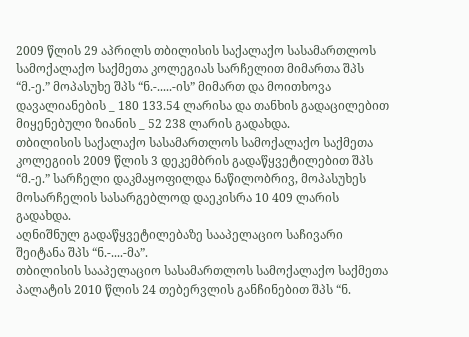2009 წლის 29 აპრილს თბილისის საქალაქო სასამართლოს სამოქალაქო საქმეთა კოლეგიას სარჩელით მიმართა შპს “მ.-ე.” მოპასუხე შპს “ნ.-.....-ის” მიმართ და მოითხოვა დავალიანების _ 180 133.54 ლარისა და თანხის გადაცილებით მიყენებული ზიანის _ 52 238 ლარის გადახდა.
თბილისის საქალაქო სასამართლოს სამოქალაქო საქმეთა კოლეგიის 2009 წლის 3 დეკემბრის გადაწყვეტილებით შპს “მ.-ე.” სარჩელი დაკმაყოფილდა ნაწილობრივ, მოპასუხეს მოსარჩელის სასარგებლოდ დაეკისრა 10 409 ლარის გადახდა.
აღნიშნულ გადაწყვეტილებაზე სააპელაციო საჩივარი შეიტანა შპს “ნ.-....-მა”.
თბილისის სააპელაციო სასამართლოს სამოქალაქო საქმეთა პალატის 2010 წლის 24 თებერვლის განჩინებით შპს “ნ.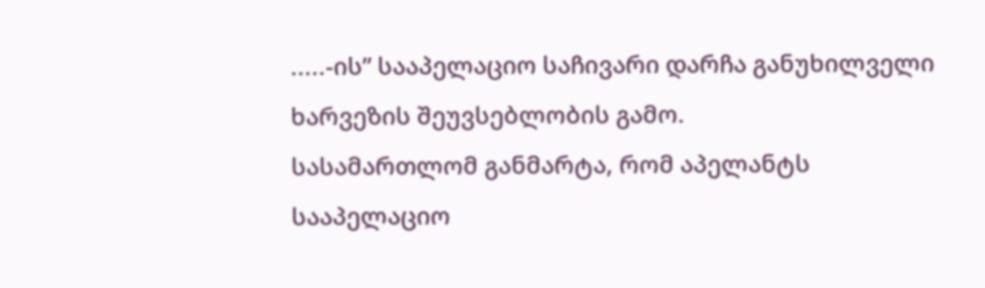.....-ის” სააპელაციო საჩივარი დარჩა განუხილველი ხარვეზის შეუვსებლობის გამო.
სასამართლომ განმარტა, რომ აპელანტს სააპელაციო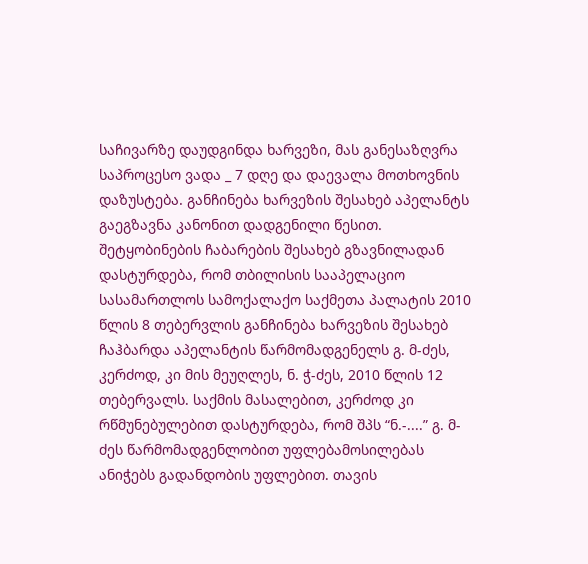საჩივარზე დაუდგინდა ხარვეზი, მას განესაზღვრა საპროცესო ვადა _ 7 დღე და დაევალა მოთხოვნის დაზუსტება. განჩინება ხარვეზის შესახებ აპელანტს გაეგზავნა კანონით დადგენილი წესით.
შეტყობინების ჩაბარების შესახებ გზავნილადან დასტურდება, რომ თბილისის სააპელაციო სასამართლოს სამოქალაქო საქმეთა პალატის 2010 წლის 8 თებერვლის განჩინება ხარვეზის შესახებ ჩაჰბარდა აპელანტის წარმომადგენელს გ. მ-ძეს, კერძოდ, კი მის მეუღლეს, ნ. ჭ-ძეს, 2010 წლის 12 თებერვალს. საქმის მასალებით, კერძოდ კი რწმუნებულებით დასტურდება, რომ შპს “ნ.-....” გ. მ-ძეს წარმომადგენლობით უფლებამოსილებას ანიჭებს გადანდობის უფლებით. თავის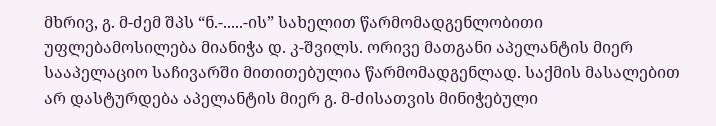მხრივ, გ. მ-ძემ შპს “ნ.-.....-ის” სახელით წარმომადგენლობითი უფლებამოსილება მიანიჭა დ. კ-შვილს. ორივე მათგანი აპელანტის მიერ სააპელაციო საჩივარში მითითებულია წარმომადგენლად. საქმის მასალებით არ დასტურდება აპელანტის მიერ გ. მ-ძისათვის მინიჭებული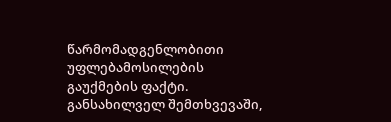წარმომადგენლობითი უფლებამოსილების გაუქმების ფაქტი. განსახილველ შემთხვევაში,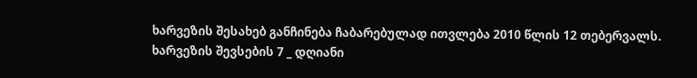ხარვეზის შესახებ განჩინება ჩაბარებულად ითვლება 2010 წლის 12 თებერვალს.
ხარვეზის შევსების 7 _ დღიანი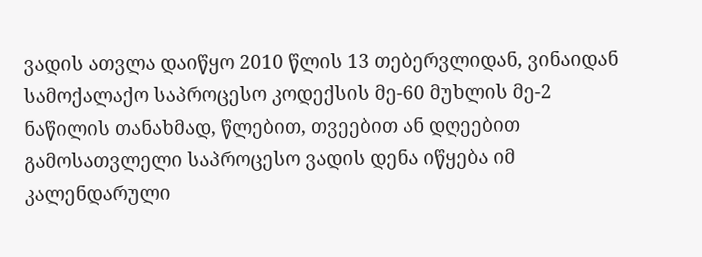ვადის ათვლა დაიწყო 2010 წლის 13 თებერვლიდან, ვინაიდან სამოქალაქო საპროცესო კოდექსის მე-60 მუხლის მე-2 ნაწილის თანახმად, წლებით, თვეებით ან დღეებით გამოსათვლელი საპროცესო ვადის დენა იწყება იმ კალენდარული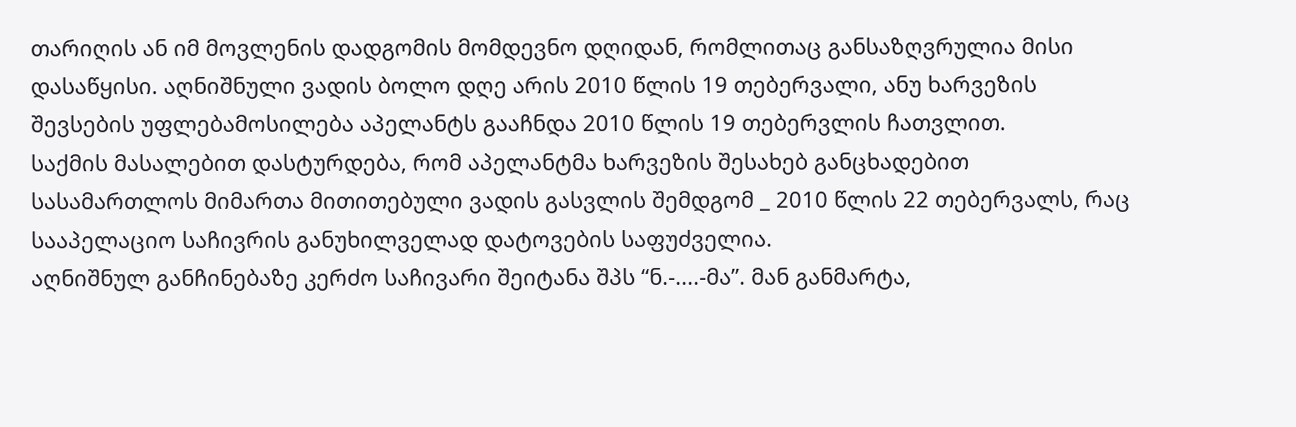თარიღის ან იმ მოვლენის დადგომის მომდევნო დღიდან, რომლითაც განსაზღვრულია მისი დასაწყისი. აღნიშნული ვადის ბოლო დღე არის 2010 წლის 19 თებერვალი, ანუ ხარვეზის შევსების უფლებამოსილება აპელანტს გააჩნდა 2010 წლის 19 თებერვლის ჩათვლით.
საქმის მასალებით დასტურდება, რომ აპელანტმა ხარვეზის შესახებ განცხადებით სასამართლოს მიმართა მითითებული ვადის გასვლის შემდგომ _ 2010 წლის 22 თებერვალს, რაც სააპელაციო საჩივრის განუხილველად დატოვების საფუძველია.
აღნიშნულ განჩინებაზე კერძო საჩივარი შეიტანა შპს “ნ.-....-მა”. მან განმარტა,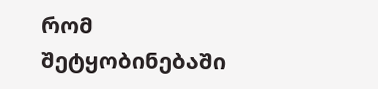რომ შეტყობინებაში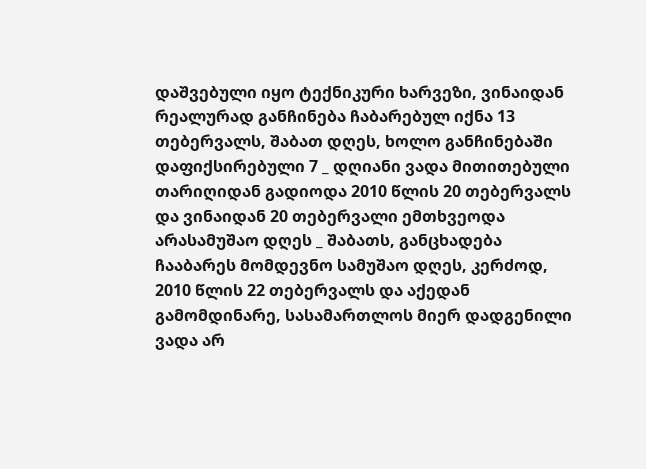დაშვებული იყო ტექნიკური ხარვეზი, ვინაიდან რეალურად განჩინება ჩაბარებულ იქნა 13 თებერვალს, შაბათ დღეს, ხოლო განჩინებაში დაფიქსირებული 7 _ დღიანი ვადა მითითებული თარიღიდან გადიოდა 2010 წლის 20 თებერვალს და ვინაიდან 20 თებერვალი ემთხვეოდა არასამუშაო დღეს _ შაბათს, განცხადება ჩააბარეს მომდევნო სამუშაო დღეს, კერძოდ, 2010 წლის 22 თებერვალს და აქედან გამომდინარე, სასამართლოს მიერ დადგენილი ვადა არ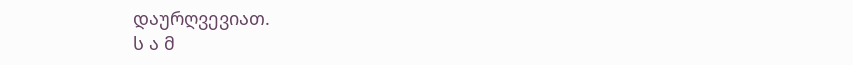დაურღვევიათ.
ს ა მ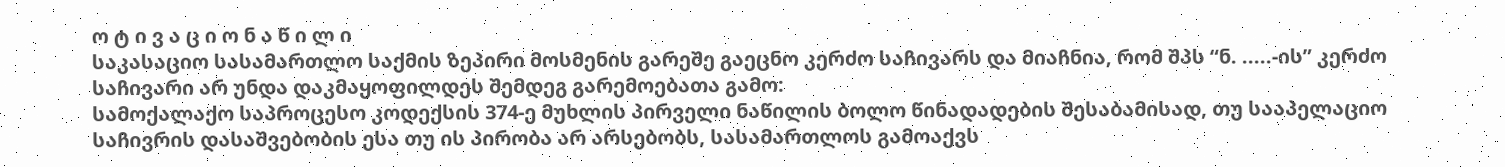ო ტ ი ვ ა ც ი ო ნ ა წ ი ლ ი
საკასაციო სასამართლო საქმის ზეპირი მოსმენის გარეშე გაეცნო კერძო საჩივარს და მიაჩნია, რომ შპს “ნ. .....-ის” კერძო საჩივარი არ უნდა დაკმაყოფილდეს შემდეგ გარემოებათა გამო:
სამოქალაქო საპროცესო კოდექსის 374-ე მუხლის პირველი ნაწილის ბოლო წინადადების შესაბამისად, თუ სააპელაციო საჩივრის დასაშვებობის ესა თუ ის პირობა არ არსებობს, სასამართლოს გამოაქვს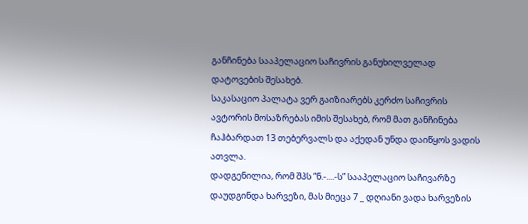განჩინება სააპელაციო საჩივრის განუხილველად დატოვების შესახებ.
საკასაციო პალატა ვერ გაიზიარებს კერძო საჩივრის ავტორის მოსაზრებას იმის შესახებ, რომ მათ განჩინება ჩაჰბარდათ 13 თებერვალს და აქედან უნდა დაიწყოს ვადის ათვლა.
დადგენილია, რომ შპს “ნ.-....-ს” სააპელაციო საჩივარზე დაუდგინდა ხარვეზი, მას მიეცა 7 _ დღიანი ვადა ხარვეზის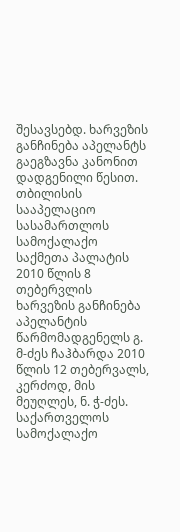შესავსებდ. ხარვეზის განჩინება აპელანტს გაეგზავნა კანონით დადგენილი წესით. თბილისის სააპელაციო სასამართლოს სამოქალაქო საქმეთა პალატის 2010 წლის 8 თებერვლის ხარვეზის განჩინება აპელანტის წარმომადგენელს გ. მ-ძეს ჩაჰბარდა 2010 წლის 12 თებერვალს, კერძოდ, მის მეუღლეს, ნ. ჭ-ძეს.
საქართველოს სამოქალაქო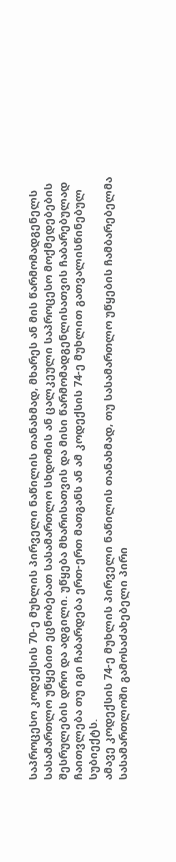საპროცესო კოდექსის 70-ე მუხლის პირველი ნაწილის თანახმად, მხარეს ან მის წარმომადგენელს სასამართლო უწყებით ეცნობებათ სასამართლო სხდომის ან ცალკეული საპროცესო მოქმედებების შესრულების დრო და ადგილი. უწყება მხარისათვის და მისი წარმომადგენლისათვის ჩაბარებულად ჩაითვლება თუ იგი ჩაბარდება ერთ-ერთ მათგანს ან ამ კოდექსის 74-ე მუხლით გათვალისწინებულ სუბიექტს.
ამავე კოდექსის 74-ე მუხლის პირველი ნაწილის თანახმად, თუ სასამართლო უწყების ჩამბარებელმა სასამართლოში გამოსაძახებელი პირი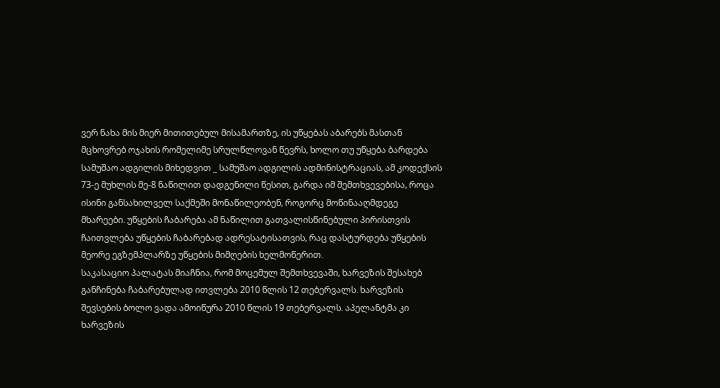ვერ ნახა მის მიერ მითითებულ მისამართზე, ის უწყებას აბარებს მასთან მცხოვრებ ოჯახის რომელიმე სრულწლოვან წევრს, ხოლო თუ უწყება ბარდება სამუშაო ადგილის მიხედვით _ სამუშაო ადგილის ადმინისტრაციას, ამ კოდექსის 73-ე მუხლის მე-8 ნაწილით დადგენილი წესით, გარდა იმ შემთხვევებისა, როცა ისინი განსახილველ საქმეში მონაწილეობენ, როგორც მოწინააღმდეგე მხარეები. უწყების ჩაბარება ამ ნაწილით გათვალისწინებული პირისთვის ჩაითვლება უწყების ჩაბარებად ადრესატისათვის, რაც დასტურდება უწყების მეორე ეგზემპლარზე უწყების მიმღების ხელმოწერით.
საკასაციო პალატას მიაჩნია, რომ მოცემულ შემთხვევაში, ხარვეზის შესახებ განჩინება ჩაბარებულად ითვლება 2010 წლის 12 თებერვალს. ხარვეზის შევსების ბოლო ვადა ამოიწურა 2010 წლის 19 თებერვალს. აპელანტმა კი ხარვეზის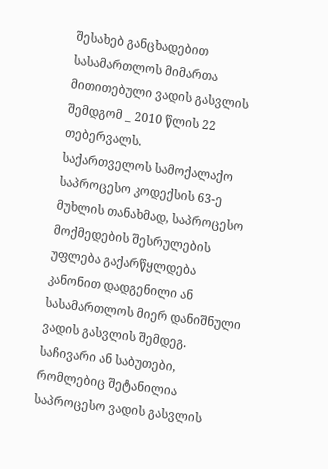შესახებ განცხადებით სასამართლოს მიმართა მითითებული ვადის გასვლის შემდგომ _ 2010 წლის 22 თებერვალს.
საქართველოს სამოქალაქო საპროცესო კოდექსის 63-ე მუხლის თანახმად, საპროცესო მოქმედების შესრულების უფლება გაქარწყლდება კანონით დადგენილი ან სასამართლოს მიერ დანიშნული ვადის გასვლის შემდეგ. საჩივარი ან საბუთები, რომლებიც შეტანილია საპროცესო ვადის გასვლის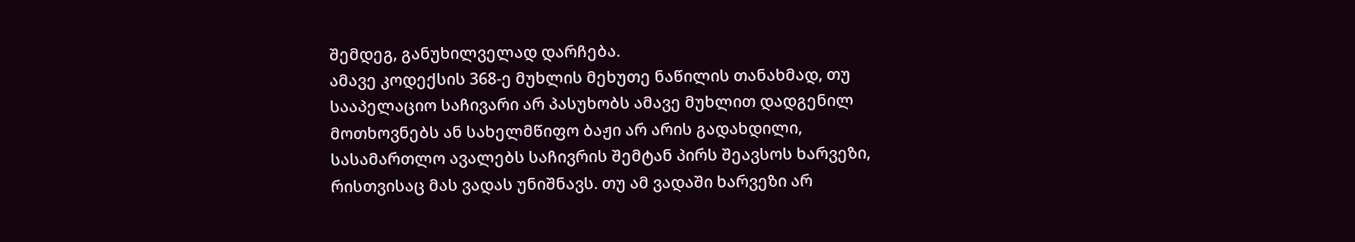შემდეგ, განუხილველად დარჩება.
ამავე კოდექსის 368-ე მუხლის მეხუთე ნაწილის თანახმად, თუ სააპელაციო საჩივარი არ პასუხობს ამავე მუხლით დადგენილ მოთხოვნებს ან სახელმწიფო ბაჟი არ არის გადახდილი, სასამართლო ავალებს საჩივრის შემტან პირს შეავსოს ხარვეზი, რისთვისაც მას ვადას უნიშნავს. თუ ამ ვადაში ხარვეზი არ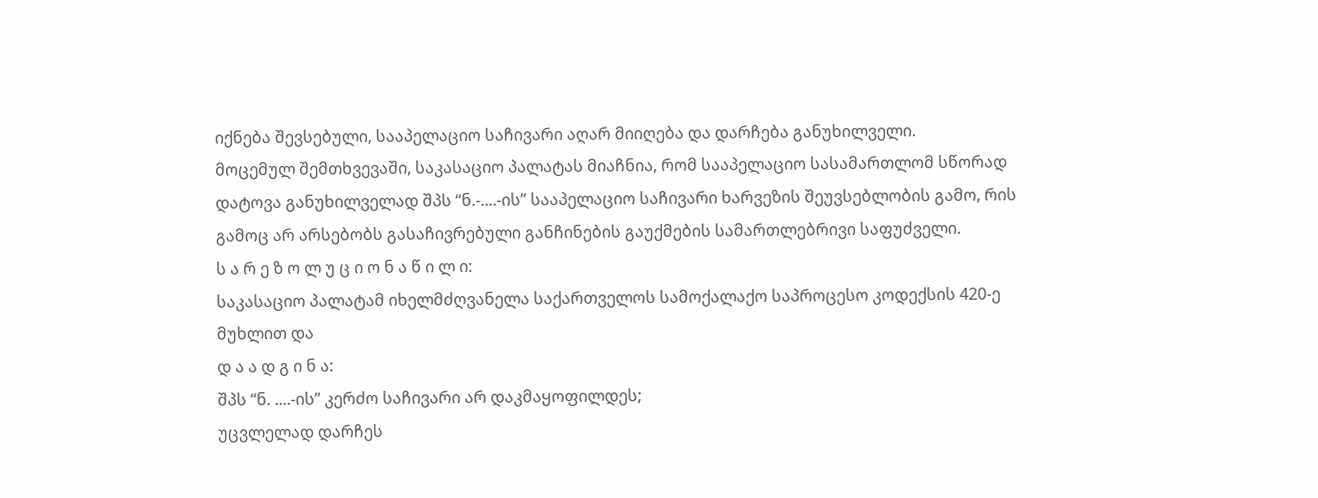იქნება შევსებული, სააპელაციო საჩივარი აღარ მიიღება და დარჩება განუხილველი.
მოცემულ შემთხვევაში, საკასაციო პალატას მიაჩნია, რომ სააპელაციო სასამართლომ სწორად დატოვა განუხილველად შპს “ნ.-....-ის” სააპელაციო საჩივარი ხარვეზის შეუვსებლობის გამო, რის გამოც არ არსებობს გასაჩივრებული განჩინების გაუქმების სამართლებრივი საფუძველი.
ს ა რ ე ზ ო ლ უ ც ი ო ნ ა წ ი ლ ი:
საკასაციო პალატამ იხელმძღვანელა საქართველოს სამოქალაქო საპროცესო კოდექსის 420-ე მუხლით და
დ ა ა დ გ ი ნ ა:
შპს “ნ. ....-ის” კერძო საჩივარი არ დაკმაყოფილდეს;
უცვლელად დარჩეს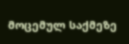მოცემულ საქმეზე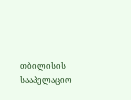თბილისის სააპელაციო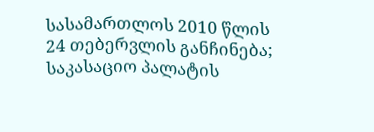სასამართლოს 2010 წლის 24 თებერვლის განჩინება;
საკასაციო პალატის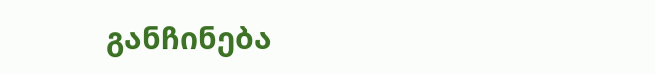განჩინება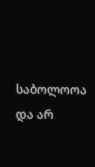საბოლოოა და არ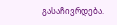გასაჩივრდება.